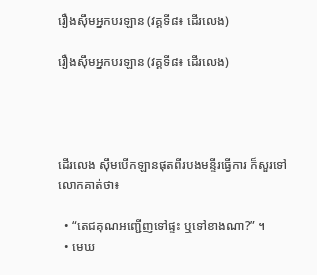រឿងស៊ឹមអ្នកបរឡាន (វគ្គទី៨៖ ដើរលេង)

រឿងស៊ឹមអ្នកបរឡាន (វគ្គទី៨៖ ដើរលេង)




ដើរលេង ស៊ឹមបើកឡានផុតពីរបងមន្ទីរធ្វើការ ក៏សួរទៅលោកគាត់ថា៖

  • “តេជគុណអញ្ជើញទៅផ្ទះ ឬទៅខាងណា?” ។
  • មេឃ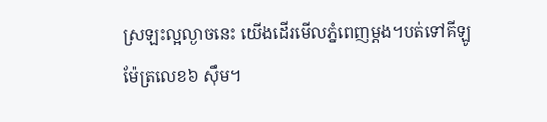ស្រឡះល្អល្ងាចនេះ យើងដើរមើលភ្នំពេញម្ដង។បត់ទៅគីឡូម៉ែត្រលេខ៦ ស៊ឹម។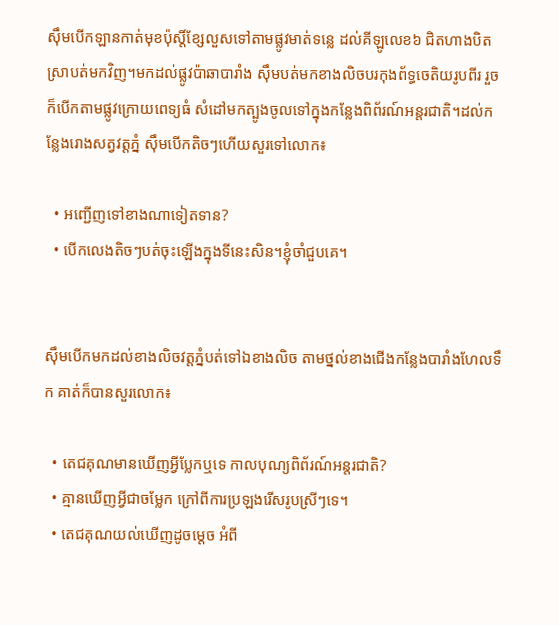ស៊ឹមបើកឡានកាត់មុខប៉ុស្តិ៍ខ្សែលួសទៅតាមផ្លូវមាត់ទន្លេ ដល់គីឡូលេខ៦ ជិតហាងបិតស្រាបត់មកវិញ។មកដល់ផ្លូវប៉ាឆាបារាំង ស៊ឹមបត់មកខាងលិចបរកុងព័ទ្ធចេតិយរូបពីរ រួចក៏បើកតាមផ្លូវក្រោយពេទ្យធំ សំដៅមកត្បូងចូលទៅក្នុងកន្លែងពិព័រណ៍អន្តរជាតិ។ដល់កន្លែងរោងសត្វវត្តភ្នំ ស៊ឹមបើកតិចៗហើយសួរទៅលោក៖

  • អញ្ជើញទៅខាងណាទៀតទាន?
  • បើកលេងតិចៗបត់ចុះឡើងក្នុងទីនេះសិន។ខ្ញុំចាំជួបគេ។


ស៊ឹមបើកមកដល់ខាងលិចវត្តភ្នំបត់ទៅឯខាងលិច តាមថ្នល់ខាងជើងកន្លែងបារាំងហែលទឹក គាត់ក៏បានសួរលោក៖

  • តេជគុណមានឃើញអ្វីប្លែកឬទេ កាលបុណ្យពិព័រណ៍អន្តរជាតិ?
  • គ្មានឃើញអ្វីជាចម្លែក ក្រៅពីការប្រឡងរើសរូបស្រីៗទេ។
  • តេជគុណយល់ឃើញដូចម្ដេច អំពី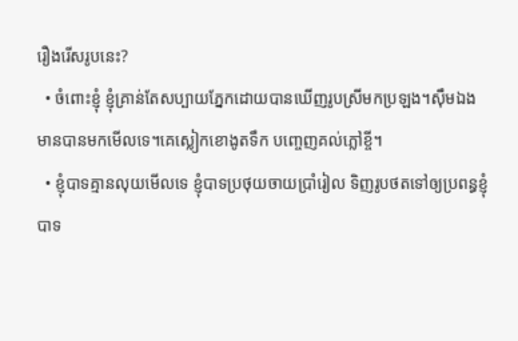រឿងរើសរូបនេះ?
  • ចំពោះខ្ញុំ ខ្ញុំគ្រាន់តែសប្បាយភ្នែកដោយបានឃើញរូបស្រីមកប្រឡង។ស៊ឹមឯងមានបានមកមើលទេ។គេស្លៀកខោងូតទឹក បញ្ចេញគល់ភ្លៅខ្ចី។
  • ខ្ញុំបាទគ្មានលុយមើលទេ ខ្ញុំបាទប្រថុយចាយប្រាំរៀល ទិញរូបថតទៅឲ្យប្រពន្ធខ្ញុំបាទ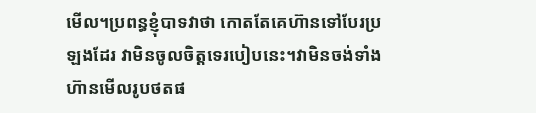មើល។ប្រពន្ធខ្ញុំបាទវាថា កោតតែគេហ៊ានទៅបែរប្រឡងដែរ វាមិនចូលចិត្តទេរបៀបនេះ។វាមិនចង់ទាំងហ៊ានមើលរូបថតផ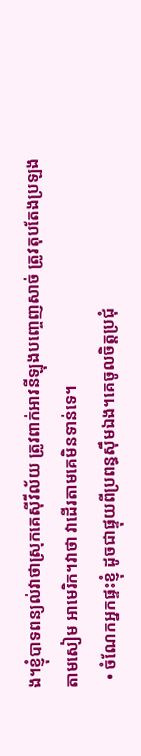ង។ខ្ញុំបាទពន្យល់វាថាស្រុកគេស៊ីវីល័យ ត្រូវពាក់អាវនីឡុងបញ្ចេញសាច់ ត្រូវតុបតែងប្រឡងតាមសៀម អាមេរិក។វាថា វាដើរតាមគេមិនទាន់ទេ។
  • ចំណែកអ្នកផ្ទះខ្ញុំ ដូចជាផ្ទុយពីប្រពន្ធស៊ឹមឯង។គេចូលចិត្តប្រជុំ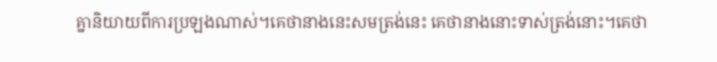គ្នានិយាយពីការប្រឡងណាស់។គេថានាងនេះសមត្រង់នេះ គេថានាងនោះទាស់ត្រង់នោះ។គេថា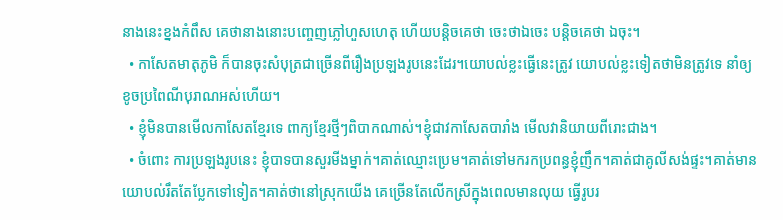នាងនេះខ្នងកំពឹស គេថានាងនោះបញ្ចេញភ្លៅហួសហេតុ ហើយបន្តិចគេថា ចេះថាឯចេះ បន្តិចគេថា ឯចុះ។
  • កាសែតមាតុភូមិ ក៏បានចុះសំបុត្រជាច្រើនពីរឿងប្រឡងរូបនេះដែរ។យោបល់ខ្លះធ្វើនេះត្រូវ យោបល់ខ្លះទៀតថាមិនត្រូវទេ នាំឲ្យខូចប្រពៃណីបុរាណអស់ហើយ។
  • ខ្ញុំមិនបានមើលកាសែតខ្មែរទេ ពាក្យខ្មែរថ្មីៗពិបាកណាស់។ខ្ញុំជាវកាសែតបារាំង មើលវានិយាយពីរោះជាង។
  • ចំពោះ ការប្រឡងរូបនេះ ខ្ញុំបាទបានសួរមីងម្នាក់។គាត់ឈ្មោះប្រេម។គាត់ទៅមករកប្រពន្ធខ្ញុំញឹក។គាត់ជាគូលីសង់ផ្ទះ។គាត់មានយោបល់រឹតតែប្លែកទៅទៀត។គាត់ថានៅស្រុកយើង គេច្រើនតែលើកស្រីក្នុងពេលមានលុយ ធ្វើរូបរ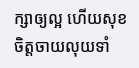ក្សាឲ្យល្អ ហើយសុខចិត្តចាយលុយទាំ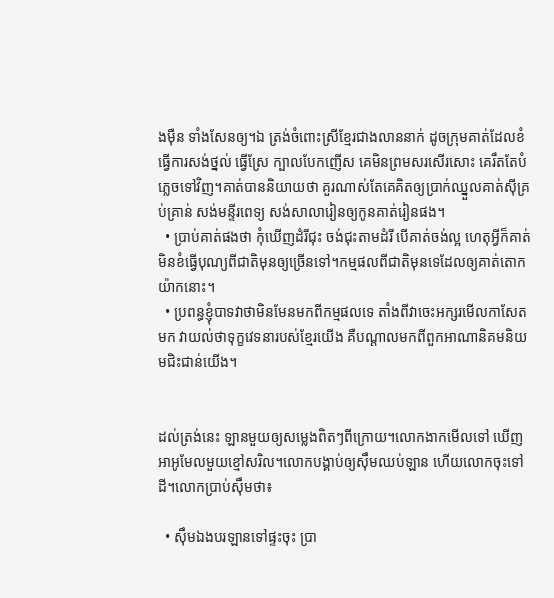ងម៉ឺន ទាំងសែនឲ្យ។ឯ ត្រង់ចំពោះស្រីខ្មែរជាងលាននាក់ ដូចក្រុមគាត់ដែលខំធ្វើការសង់ថ្នល់ ធ្វើស្រែ ក្បាលបែកញើស គេមិនព្រមសរសើរសោះ គេរឹតតែបំភ្លេចទៅវិញ។គាត់បាននិយាយថា គួរណាស់តែគេគិតឲ្យប្រាក់ឈ្នួលគាត់ស៊ីគ្រប់គ្រាន់ សង់មន្ទីរពេទ្យ សង់សាលារៀនឲ្យកូនគាត់រៀនផង។
  • ប្រាប់គាត់ផងថា កុំឃើញដំរីជុះ ចង់ជុះតាមដំរី បើគាត់ចង់ល្អ ហេតុអ្វីក៏គាត់មិនខំធ្វើបុណ្យពីជាតិមុនឲ្យច្រើនទៅ។កម្មផលពីជាតិមុនទេដែលឲ្យគាត់តោកយ៉ាកនោះ។
  • ប្រពន្ធខ្ញុំបាទវាថាមិនមែនមកពីកម្មផលទេ តាំងពីវាចេះអក្សរមើលកាសែតមក វាយល់ថាទុក្ខវេទនារបស់ខ្មែរយើង គឺបណ្តាលមកពីពួកអាណានិគមនិយមជិះជាន់យើង។


ដល់ត្រង់នេះ ឡានមួយឲ្យសម្លេងពិតៗពីក្រោយ។លោកងាកមើលទៅ ឃើញអាអូមែលមួយខ្មៅសរិល។លោកបង្គាប់ឲ្យស៊ឹមឈប់ឡាន ហើយលោកចុះទៅដី។លោកប្រាប់ស៊ឹមថា៖

  • ស៊ឹមឯងបរឡានទៅផ្ទះចុះ ប្រា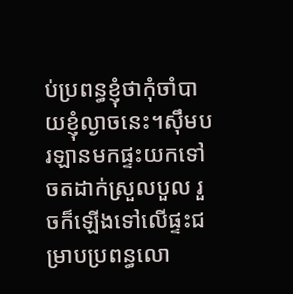ប់ប្រពន្ធខ្ញុំថាកុំចាំបាយខ្ញុំល្ងាចនេះ។ស៊ឹមបរឡានមកផ្ទះយកទៅចតដាក់ស្រួលបួល រួចក៏ឡើងទៅលើផ្ទះជម្រាបប្រពន្ធលោ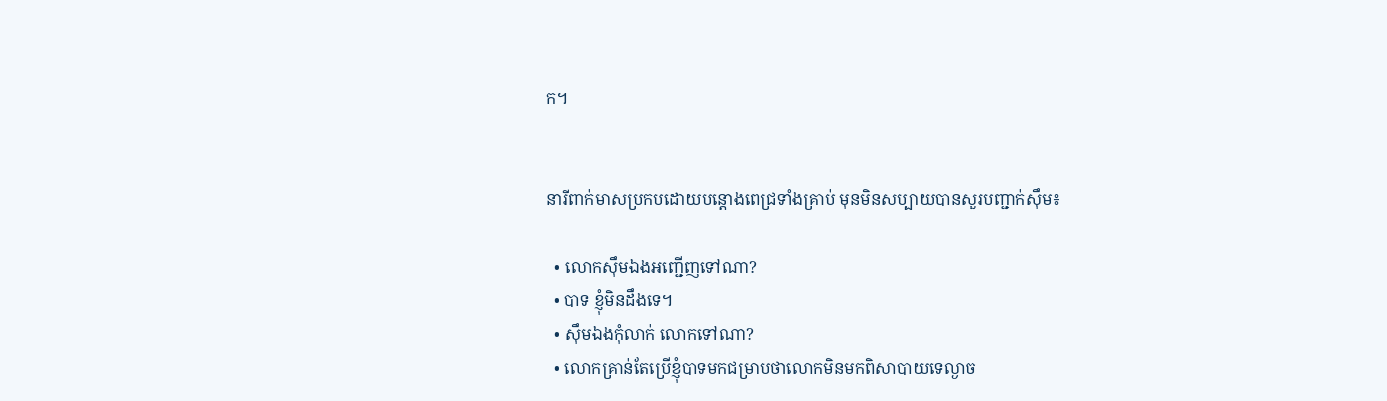ក។


នារីពាក់មាសប្រកបដោយបន្តោងពេជ្រទាំងគ្រាប់ មុនមិនសប្បាយបានសួរបញ្ជាក់ស៊ឹម៖

  • លោកស៊ឹមឯងអញ្ជើញទៅណា?
  • បាទ ខ្ញុំមិនដឹងទេ។
  • ស៊ឹមឯងកុំលាក់ លោកទៅណា?
  • លោកគ្រាន់តែប្រើខ្ញុំបាទមកជម្រាបថាលោកមិនមកពិសាបាយទេល្ងាច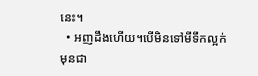នេះ។
  • អញដឹងហើយ។បើមិនទៅមីទឹកល្អក់ មុនជា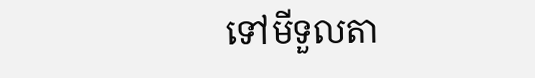ទៅមីទួលតា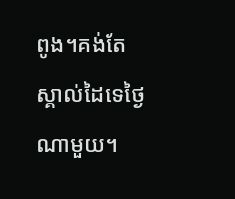ពូង។គង់តែស្គាល់ដៃទេថ្ងៃណាមួយ។